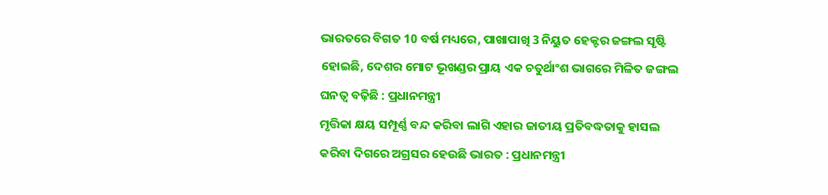ଭାରତରେ ବିଗତ 10 ବର୍ଷ ମଧ୍ୟରେ, ପାଖାପାଖି 3 ନିୟୁତ ହେକ୍ଟର ଜଙ୍ଗଲ ସୃଷ୍ଟି ହୋଇଛି, ଦେଶର ମୋଟ ଭୂଖଣ୍ଡର ପ୍ରାୟ ଏକ ଚତୁର୍ଥାଂଶ ଭାଗରେ ମିଳିତ ଜଙ୍ଗଲ ଘନତ୍ୱ ବଢ଼ିଛି : ପ୍ରଧାନମନ୍ତ୍ରୀ
ମୃତ୍ତିକା କ୍ଷୟ ସମ୍ପୂର୍ଣ୍ଣ ବନ୍ଦ କରିବା ଲାଗି ଏହାର ଜାତୀୟ ପ୍ରତିବଦ୍ଧତାକୁ ହାସଲ କରିବା ଦିଗରେ ଅଗ୍ରସର ହେଉଛି ଭାରତ : ପ୍ରଧାନମନ୍ତ୍ରୀ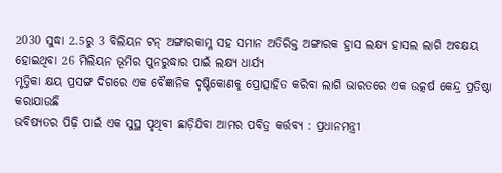2030 ସୁଦ୍ଧା 2.5ରୁ 3 ବିଲିୟନ ଟନ୍ ଅଙ୍ଗାରକାମ୍ଳ ସହ ସମାନ ଅତିରିକ୍ତ ଅଙ୍ଗାରକ ହ୍ରାସ ଲକ୍ଷ୍ୟ ହାସଲ ଲାଗି ଅବକ୍ଷୟ ହୋଇଥିବା 26 ମିଲିୟନ ଭୂମିର ପୁନରୁଦ୍ଧାର ପାଇଁ ଲକ୍ଷ୍ୟ ଧାର୍ଯ୍ୟ
ମୃତ୍ତିକା କ୍ଷୟ ପ୍ରସଙ୍ଗ ଦିଗରେ ଏକ ବୈଜ୍ଞାନିକ ଦୃଷ୍ଟିକୋଣକୁ ପ୍ରୋତ୍ସାହିତ କରିବା ଲାଗି ଭାରତରେ ଏକ ଉତ୍କର୍ଷ କେନ୍ଦ୍ର ପ୍ରତିଷ୍ଠା କରାଯାଉଛି
ଭବିଷ୍ୟତର ପିଢ଼ି ପାଇଁ ଏକ ସୁସ୍ଥ ପୃଥିବୀ ଛାଡ଼ିଯିବା ଆମର ପବିତ୍ର କର୍ତ୍ତବ୍ୟ : ପ୍ରଧାନମନ୍ତ୍ରୀ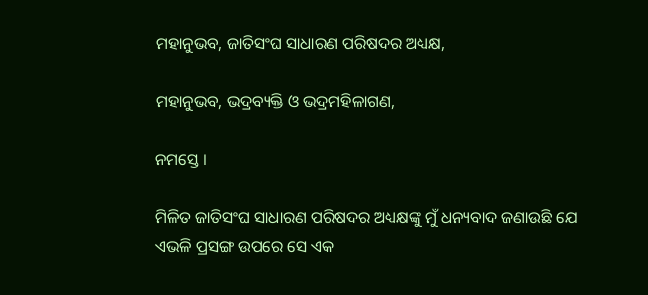ମହାନୁଭବ, ଜାତିସଂଘ ସାଧାରଣ ପରିଷଦର ଅଧ୍ୟକ୍ଷ,

ମହାନୁଭବ, ଭଦ୍ରବ୍ୟକ୍ତି ଓ ଭଦ୍ରମହିଳାଗଣ,

ନମସ୍ତେ ।

ମିଳିତ ଜାତିସଂଘ ସାଧାରଣ ପରିଷଦର ଅଧ୍ୟକ୍ଷଙ୍କୁ ମୁଁ ଧନ୍ୟବାଦ ଜଣାଉଛି ଯେ ଏଭଳି ପ୍ରସଙ୍ଗ ଉପରେ ସେ ଏକ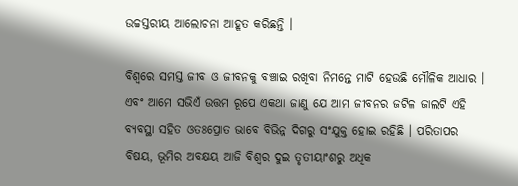ଉଚ୍ଚସ୍ତରୀୟ ଆଲୋଚନା ଆହୂତ କରିଛନ୍ତି ।

ବିଶ୍ୱରେ ସମସ୍ତ ଜୀବ ଓ ଜୀବନକୁ ବଞ୍ଚାଇ ରଖିବା ନିମନ୍ତେ ମାଟି ହେଉଛି ମୌଳିକ ଆଧାର । ଏବଂ ଆମେ ସଭିଏଁ ଉତ୍ତମ ରୂପେ ଏକଥା ଜାଣୁ ଯେ ଆମ ଜୀବନର ଜଟିଳ ଜାଲଟି ଏହି ବ୍ୟବସ୍ଥା ସହିତ ଓତଃପ୍ରୋତ ଭାବେ ବିଭିନ୍ନ ଦିଗରୁ ସଂଯୁକ୍ତ ହୋଇ ରହିଛି । ପରିତାପର ବିଷୟ, ଭୂମିର ଅବକ୍ଷୟ ଆଜି ବିଶ୍ୱର ଦୁଇ ତୃତୀୟାଂଶରୁ ଅଧିକ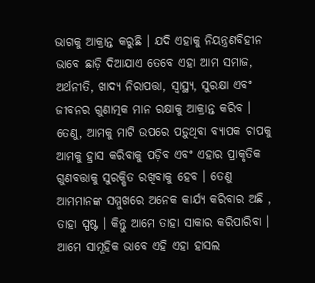ଭାଗକୁ ଆକ୍ରାନ୍ତ କରୁଛି । ଯଦି ଏହାକୁ ନିୟନ୍ତ୍ରଣବିହୀନ ଭାବେ ଛାଡ଼ି ଦିଆଯାଏ ତେବେ ଏହା ଆମ ସମାଜ, ଅର୍ଥନୀତି, ଖାଦ୍ୟ ନିରାପତ୍ତା, ସ୍ୱାସ୍ଥ୍ୟ, ସୁରକ୍ଷା ଏବଂ ଜୀବନର ଗୁଣାତ୍ମକ ମାନ ରକ୍ଷାକୁ ଆକ୍ରାନ୍ତ କରିବ । ତେଣୁ, ଆମକୁ ମାଟି ଉପରେ ପଡ଼ୁଥିବା ବ୍ୟାପକ ଚାପକୁ ଆମକୁ ହ୍ରାସ କରିବାକୁ ପଡ଼ିବ ଏବଂ ଏହାର ପ୍ରାକୃତିକ ଗୁଣବତ୍ତାକୁ ସୁରକ୍ଷିତ ରଖିବାକୁ ହେବ । ତେଣୁ ଆମମାନଙ୍କ ସମ୍ମୁଖରେ ଅନେକ କାର୍ଯ୍ୟ କରିବାର ଅଛି , ତାହା ସ୍ପଷ୍ଟ । କିନ୍ତୁ ଆମେ ତାହା ସାକାର କରିପାରିବା । ଆମେ ସାମୂହିକ ଭାବେ ଏହି ଏହା ହାସଲ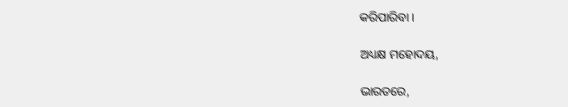କରିପାରିବା ।

ଅଧ୍ୟକ୍ଷ ମହୋଦୟ,

ଭାରତରେ,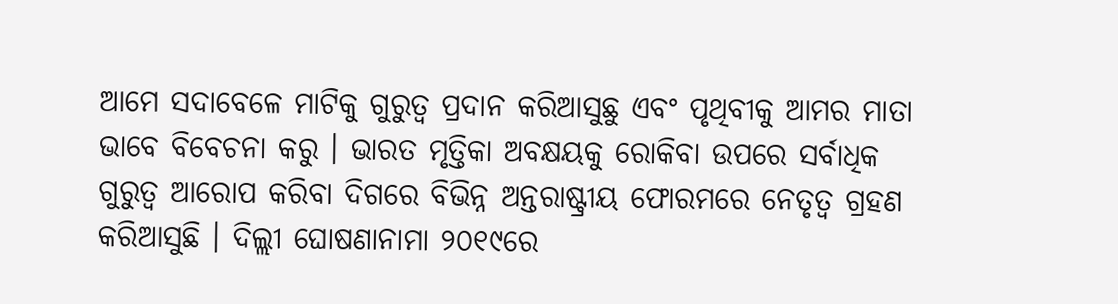ଆମେ ସଦାବେଳେ ମାଟିକୁ ଗୁରୁତ୍ୱ ପ୍ରଦାନ କରିଆସୁଛୁ ଏବଂ ପୃଥିବୀକୁ ଆମର ମାତା ଭାବେ ବିବେଚନା କରୁ । ଭାରତ ମୃତ୍ତିକା ଅବକ୍ଷୟକୁ ରୋକିବା ଉପରେ ସର୍ବାଧିକ ଗୁରୁତ୍ୱ ଆରୋପ କରିବା ଦିଗରେ ବିଭିନ୍ନ ଅନ୍ତରାଷ୍ଟ୍ରୀୟ ଫୋରମରେ ନେତୃତ୍ୱ ଗ୍ରହଣ କରିଆସୁଛି । ଦିଲ୍ଲୀ ଘୋଷଣାନାମା ୨୦୧୯ରେ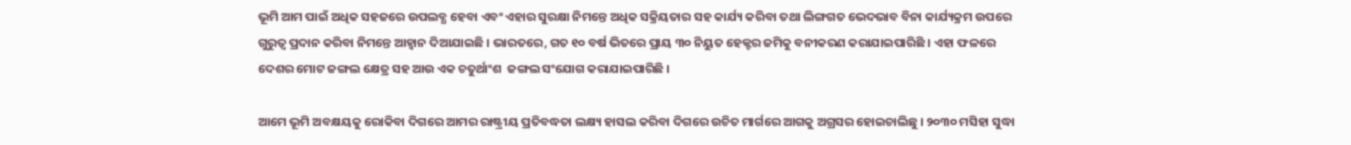ଭୂମି ଆମ ପାଇଁ ଅଧିକ ସହଜରେ ଉପଲବ୍ଧ ହେବା ଏବଂ ଏହାର ସୁରକ୍ଷା ନିମନ୍ତେ ଅଧିକ ସକ୍ରିୟତାର ସହ କାର୍ଯ୍ୟ କରିବା ତଥା ଲିଙ୍ଗଗତ ଭେଦଭାବ ବିନା କାର୍ଯ୍ୟକ୍ରମ ଉପରେ ଗୁରୁତ୍ୱ ପ୍ରଦାନ କରିବା ନିମନ୍ତେ ଆହ୍ୱାନ ଦିଆଯାଇଛି । ଭାରତରେ, ଗତ ୧୦ ବର୍ଷ ଭିତରେ ପ୍ରାୟ ୩୦ ନିୟୁତ ହେକ୍ଟର ଜମିକୁ ବନୀକରଣ କରାଯାଇପାରିଛି । ଏହା ଫଳରେ ଦେଶର ମୋଟ ଜଙ୍ଗଲ କ୍ଷେତ୍ର ସହ ଆଉ ଏକ ଚତୁର୍ଥାଂଶ  ଜଙ୍ଗଲ ସଂଯୋଗ କରାଯାଇପାରିଛି ।

ଆମେ ଭୂମି ଅବକ୍ଷୟକୁ ରୋକିବା ଦିଗରେ ଆମର ରାଷ୍ଟ୍ରୀୟ ପ୍ରତିବଦ୍ଧତା ଲକ୍ଷ୍ୟ ହାସଲ କରିବା ଦିଗରେ ଉଚିତ ମାର୍ଗରେ ଆଗକୁ ଅଗ୍ରସର ହୋଇଚାଲିଛୁ । ୨୦୩୦ ମସିହା ସୁଦ୍ଧା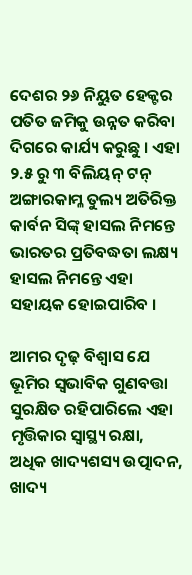ଦେଶର ୨୬ ନିୟୁତ ହେକ୍ଟର ପତିତ ଜମିକୁ ଉନ୍ନତ କରିବା ଦିଗରେ କାର୍ଯ୍ୟ କରୁଛୁ । ଏହା ୨.୫ ରୁ ୩ ବିଲିୟନ୍‍ ଟନ୍‍ ଅଙ୍ଗାରକାମ୍ଳ ତୁଲ୍ୟ ଅତିରିକ୍ତ କାର୍ବନ ସିଙ୍କ୍‍ ହାସଲ ନିମନ୍ତେ ଭାରତର ପ୍ରତିବଦ୍ଧତା ଲକ୍ଷ୍ୟ ହାସଲ ନିମନ୍ତେ ଏହା ସହାୟକ ହୋଇପାରିବ ।

ଆମର ଦୃଢ଼ ବିଶ୍ୱାସ ଯେ ଭୂମିର ସ୍ୱଭାବିକ ଗୁଣବତ୍ତା ସୁରକ୍ଷିତ ରହିପାରିଲେ ଏହା ମୃତ୍ତିକାର ସ୍ୱାସ୍ଥ୍ୟ ରକ୍ଷା, ଅଧିକ ଖାଦ୍ୟଶସ୍ୟ ଉତ୍ପାଦନ, ଖାଦ୍ୟ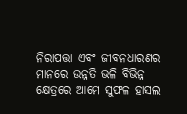ନିରାପତ୍ତା ଏବଂ ଜୀବନଧାରଣର ମାନରେ ଉନ୍ନତି ଭଳି ବିଭିନ୍ନ କ୍ଷେତ୍ରରେ ଆମେ ସୁଫଳ ହାସଲ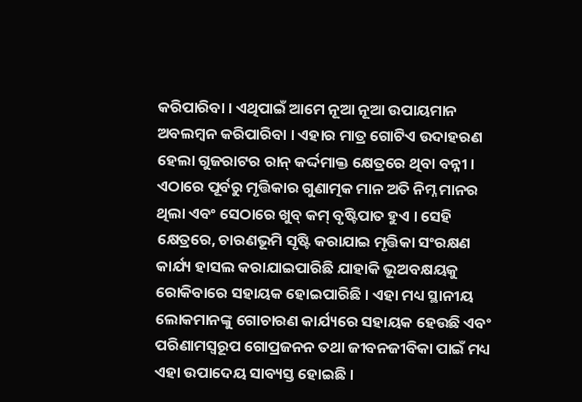କରିପାରିବା । ଏଥିପାଇଁ ଆମେ ନୂଆ ନୂଆ ଉପାୟମାନ ଅବଲମ୍ବନ କରିପାରିବା । ଏହାର ମାତ୍ର ଗୋଟିଏ ଉଦାହରଣ ହେଲା ଗୁଜରାଟର ରାନ୍‍ କର୍ଦ୍ଦମାକ୍ତ କ୍ଷେତ୍ରରେ ଥିବା ବନ୍ନୀ । ଏଠାରେ ପୂର୍ବରୁ ମୃତ୍ତିକାର ଗୁଣାତ୍ମକ ମାନ ଅତି ନିମ୍ନ ମାନର ଥିଲା ଏବଂ ସେଠାରେ ଖୁବ୍‍ କମ୍‍ ବୃଷ୍ଟିପାତ ହୁଏ । ସେହି କ୍ଷେତ୍ରରେ, ଚାରଣଭୂମି ସୃଷ୍ଟି କରାଯାଇ ମୃତ୍ତିକା ସଂରକ୍ଷଣ କାର୍ଯ୍ୟ ହାସଲ କରାଯାଇପାରିଛି ଯାହାକି ଭୂଅବକ୍ଷୟକୁ ରୋକିବାରେ ସହାୟକ ହୋଇପାରିଛି । ଏହା ମଧ୍ୟ ସ୍ଥାନୀୟ ଲୋକମାନଙ୍କୁ ଗୋଚାରଣ କାର୍ଯ୍ୟରେ ସହାୟକ ହେଉଛି ଏବଂ ପରିଣାମସ୍ୱରୂପ ଗୋପ୍ରଜନନ ତଥା ଜୀବନଜୀବିକା ପାଇଁ ମଧ୍ୟ ଏହା ଉପାଦେୟ ସାବ୍ୟସ୍ତ ହୋଇଛି ।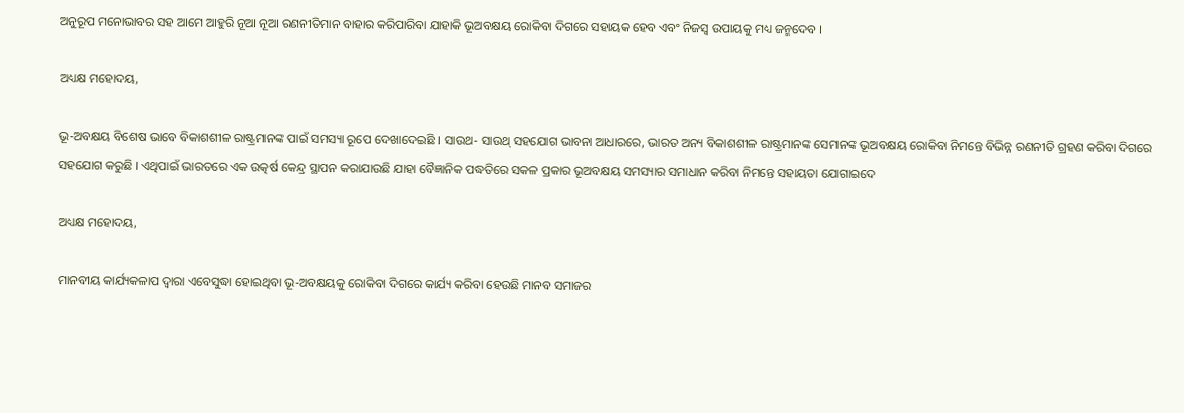ଅନୁରୂପ ମନୋଭାବର ସହ ଆମେ ଆହୁରି ନୂଆ ନୂଆ ରଣନୀତିମାନ ବାହାର କରିପାରିବା ଯାହାକି ଭୂଅବକ୍ଷୟ ରୋକିବା ଦିଗରେ ସହାୟକ ହେବ ଏବଂ ନିଜସ୍ୱ ଉପାୟକୁ ମଧ୍ୟ ଜନ୍ମଦେବ ।

ଅଧ୍ୟକ୍ଷ ମହୋଦୟ,

ଭୂ-ଅବକ୍ଷୟ ବିଶେଷ ଭାବେ ବିକାଶଶୀଳ ରାଷ୍ଟ୍ରମାନଙ୍କ ପାଇଁ ସମସ୍ୟା ରୂପେ ଦେଖାଦେଇଛି । ସାଉଥ- ସାଉଥ୍‍ ସହଯୋଗ ଭାବନା ଆଧାରରେ, ଭାରତ ଅନ୍ୟ ବିକାଶଶୀଳ ରାଷ୍ଟ୍ରମାନଙ୍କ ସେମାନଙ୍କ ଭୂଅବକ୍ଷୟ ରୋକିବା ନିମନ୍ତେ ବିଭିନ୍ନ ରଣନୀତି ଗ୍ରହଣ କରିବା ଦିଗରେ ସହଯୋଗ କରୁଛି । ଏଥିପାଇଁ ଭାରତରେ ଏକ ଉତ୍କର୍ଷ କେନ୍ଦ୍ର ସ୍ଥାପନ କରାଯାଉଛି ଯାହା ବୈଜ୍ଞାନିକ ପଦ୍ଧତିରେ ସକଳ ପ୍ରକାର ଭୂଅବକ୍ଷୟ ସମସ୍ୟାର ସମାଧାନ କରିବା ନିମନ୍ତେ ସହାୟତା ଯୋଗାଇଦେ

ଅଧ୍ୟକ୍ଷ ମହୋଦୟ,

ମାନବୀୟ କାର୍ଯ୍ୟକଳାପ ଦ୍ୱାରା ଏବେସୁଦ୍ଧା ହୋଇଥିବା ଭୂ-ଅବକ୍ଷୟକୁ ରୋକିବା ଦିଗରେ କାର୍ଯ୍ୟ କରିବା ହେଉଛି ମାନବ ସମାଜର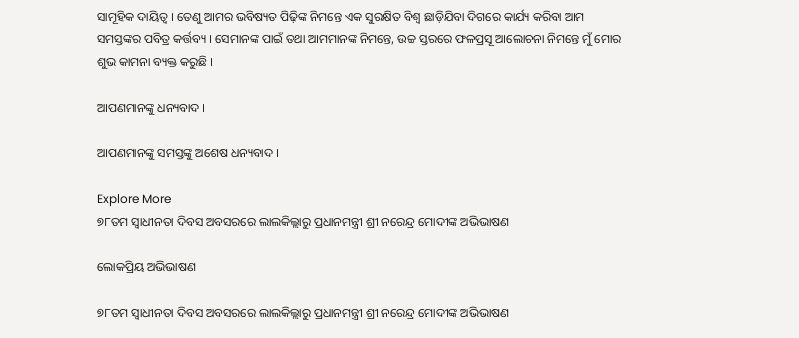ସାମୂହିକ ଦାୟିତ୍ୱ । ତେଣୁ ଆମର ଭବିଷ୍ୟତ ପିଢ଼ିଙ୍କ ନିମନ୍ତେ ଏକ ସୁରକ୍ଷିତ ବିଶ୍ୱ ଛାଡ଼ିଯିବା ଦିଗରେ କାର୍ଯ୍ୟ କରିବା ଆମ ସମସ୍ତଙ୍କର ପବିତ୍ର କର୍ତ୍ତବ୍ୟ । ସେମାନଙ୍କ ପାଇଁ ତଥା ଆମମାନଙ୍କ ନିମନ୍ତେ, ଉଚ୍ଚ ସ୍ତରରେ ଫଳପ୍ରସୂ ଆଲୋଚନା ନିମନ୍ତେ ମୁଁ ମୋର ଶୁଭ କାମନା ବ୍ୟକ୍ତ କରୁଛି ।

ଆପଣମାନଙ୍କୁ ଧନ୍ୟବାଦ ।

ଆପଣମାନଙ୍କୁ ସମସ୍ତଙ୍କୁ ଅଶେଷ ଧନ୍ୟବାଦ ।

Explore More
୭୮ତମ ସ୍ୱାଧୀନତା ଦିବସ ଅବସରରେ ଲାଲକିଲ୍ଲାରୁ ପ୍ରଧାନମନ୍ତ୍ରୀ ଶ୍ରୀ ନରେନ୍ଦ୍ର ମୋଦୀଙ୍କ ଅଭିଭାଷଣ

ଲୋକପ୍ରିୟ ଅଭିଭାଷଣ

୭୮ତମ ସ୍ୱାଧୀନତା ଦିବସ ଅବସରରେ ଲାଲକିଲ୍ଲାରୁ ପ୍ରଧାନମନ୍ତ୍ରୀ ଶ୍ରୀ ନରେନ୍ଦ୍ର ମୋଦୀଙ୍କ ଅଭିଭାଷଣ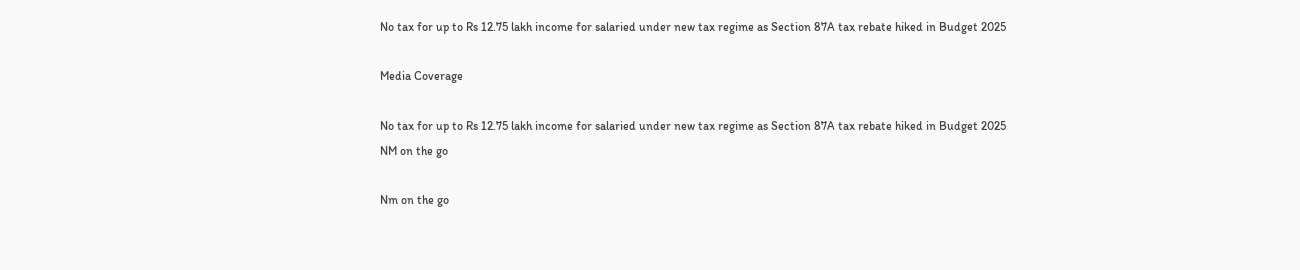No tax for up to Rs 12.75 lakh income for salaried under new tax regime as Section 87A tax rebate hiked in Budget 2025

Media Coverage

No tax for up to Rs 12.75 lakh income for salaried under new tax regime as Section 87A tax rebate hiked in Budget 2025
NM on the go

Nm on the go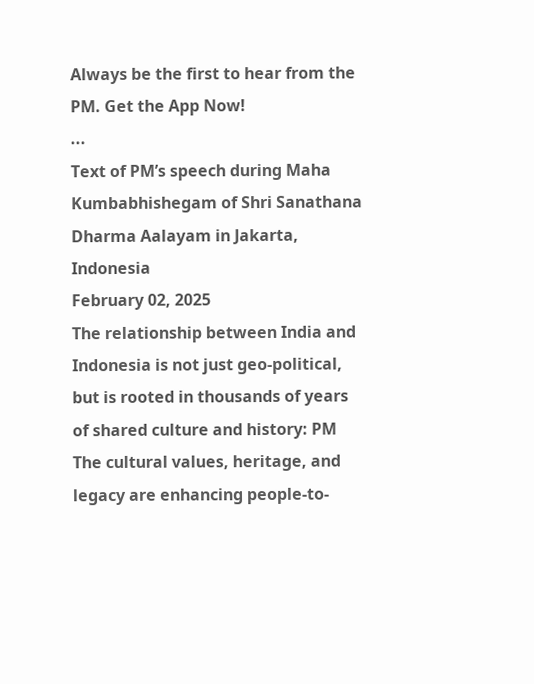Always be the first to hear from the PM. Get the App Now!
...
Text of PM’s speech during Maha Kumbabhishegam of Shri Sanathana Dharma Aalayam in Jakarta, Indonesia
February 02, 2025
The relationship between India and Indonesia is not just geo-political, but is rooted in thousands of years of shared culture and history: PM
The cultural values, heritage, and legacy are enhancing people-to-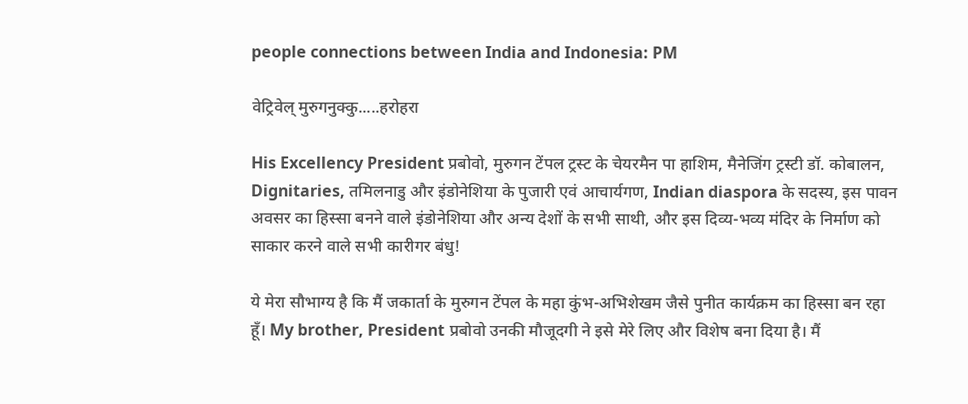people connections between India and Indonesia: PM

वेट्रिवेल् मुरुगनुक्कु.....हरोहरा

His Excellency President प्रबोवो, मुरुगन टेंपल ट्रस्ट के चेयरमैन पा हाशिम, मैनेजिंग ट्रस्टी डॉ. कोबालन, Dignitaries, तमिलनाडु और इंडोनेशिया के पुजारी एवं आचार्यगण, Indian diaspora के सदस्य, इस पावन अवसर का हिस्सा बनने वाले इंडोनेशिया और अन्य देशों के सभी साथी, और इस दिव्य-भव्य मंदिर के निर्माण को साकार करने वाले सभी कारीगर बंधु!

ये मेरा सौभाग्य है कि मैं जकार्ता के मुरुगन टेंपल के महा कुंभ-अभिशेखम जैसे पुनीत कार्यक्रम का हिस्सा बन रहा हूँ। My brother, President प्रबोवो उनकी मौजूदगी ने इसे मेरे लिए और विशेष बना दिया है। मैं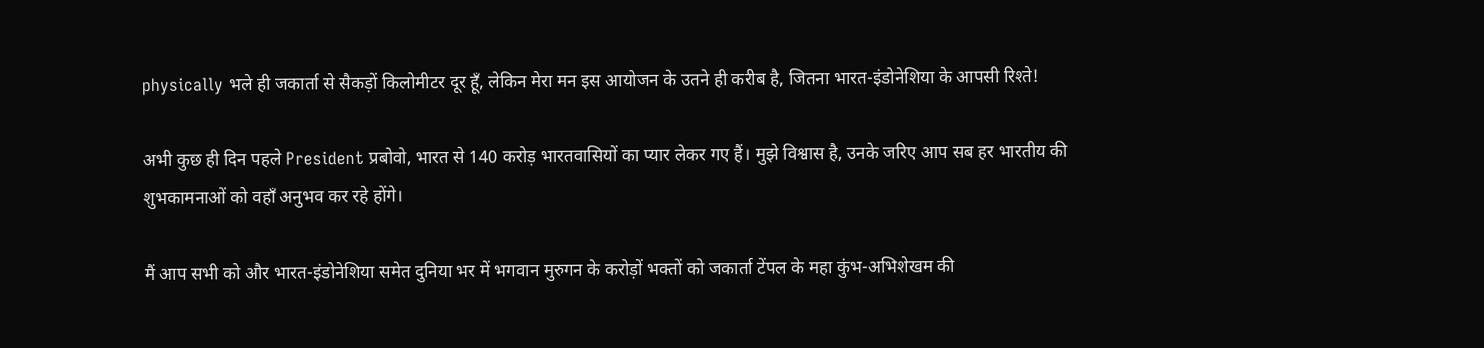physically भले ही जकार्ता से सैकड़ों किलोमीटर दूर हूँ, लेकिन मेरा मन इस आयोजन के उतने ही करीब है, जितना भारत-इंडोनेशिया के आपसी रिश्ते!

अभी कुछ ही दिन पहले President प्रबोवो, भारत से 140 करोड़ भारतवासियों का प्यार लेकर गए हैं। मुझे विश्वास है, उनके जरिए आप सब हर भारतीय की शुभकामनाओं को वहाँ अनुभव कर रहे होंगे।

मैं आप सभी को और भारत-इंडोनेशिया समेत दुनिया भर में भगवान मुरुगन के करोड़ों भक्तों को जकार्ता टेंपल के महा कुंभ-अभिशेखम की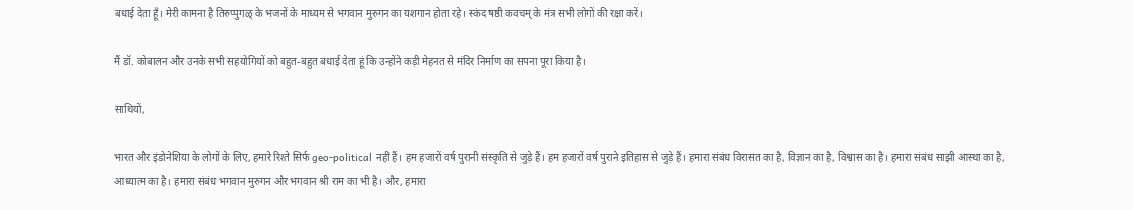बधाई देता हूँ। मेरी कामना है तिरुप्पुगळ् के भजनों के माध्यम से भगवान मुरुगन का यशगान होता रहे। स्कंद षष्ठी कवचम् के मंत्र सभी लोगों की रक्षा करें।

मैं डॉ. कोबालन और उनके सभी सहयोगियों को बहुत-बहुत बधाई देता हूं कि उन्होंने कड़ी मेहनत से मंदिर निर्माण का सपना पूरा किया है।

साथियों,

भारत और इंडोनेशिया के लोगों के लिए, हमारे रिश्ते सिर्फ geo-political नहीं हैं। हम हजारों वर्ष पुरानी संस्कृति से जुड़े हैं। हम हजारों वर्ष पुराने इतिहास से जुड़े हैं। हमारा संबंध विरासत का है, विज्ञान का है, विश्वास का है। हमारा संबंध साझी आस्था का है, आध्यात्म का है। हमारा संबंध भगवान मुरुगन और भगवान श्री राम का भी है। और, हमारा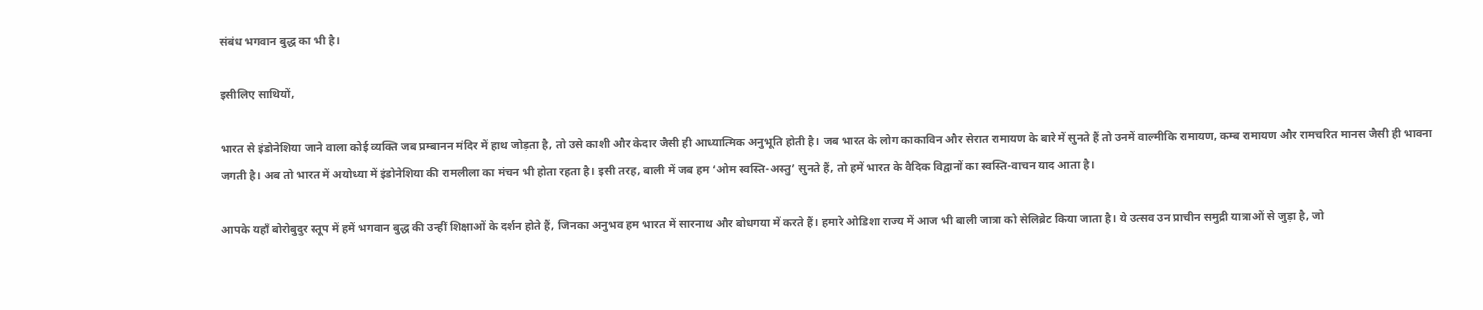संबंध भगवान बुद्ध का भी है।

इसीलिए साथियों,

भारत से इंडोनेशिया जाने वाला कोई व्यक्ति जब प्रम्बानन मंदिर में हाथ जोड़ता है, तो उसे काशी और केदार जैसी ही आध्यात्मिक अनुभूति होती है। जब भारत के लोग काकाविन और सेरात रामायण के बारे में सुनते हैं तो उनमें वाल्मीकि रामायण, कम्ब रामायण और रामचरित मानस जैसी ही भावना जगती है। अब तो भारत में अयोध्या में इंडोनेशिया की रामलीला का मंचन भी होता रहता है। इसी तरह, बाली में जब हम ‘ओम स्वस्ति-अस्तु’ सुनते हैं, तो हमें भारत के वैदिक विद्वानों का स्वस्ति-वाचन याद आता है।

आपके यहाँ बोरोबुदुर स्तूप में हमें भगवान बुद्ध की उन्हीं शिक्षाओं के दर्शन होते हैं, जिनका अनुभव हम भारत में सारनाथ और बोधगया में करते हैं। हमारे ओडिशा राज्य में आज भी बाली जात्रा को सेलिब्रेट किया जाता है। ये उत्सव उन प्राचीन समुद्री यात्राओं से जुड़ा है, जो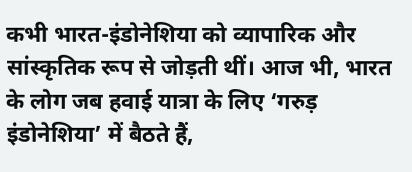कभी भारत-इंडोनेशिया को व्यापारिक और सांस्कृतिक रूप से जोड़ती थीं। आज भी, भारत के लोग जब हवाई यात्रा के लिए ‘गरुड़ इंडोनेशिया’ में बैठते हैं,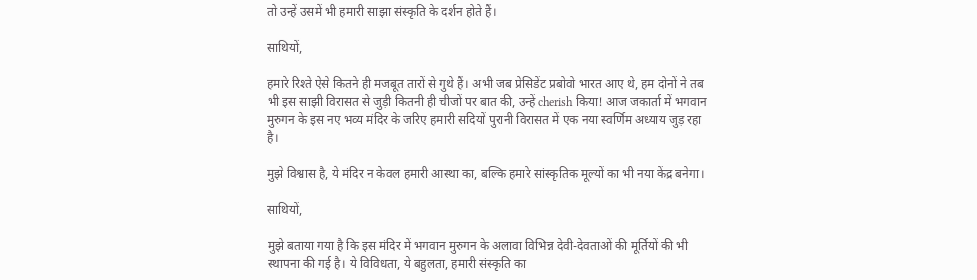तो उन्हें उसमें भी हमारी साझा संस्कृति के दर्शन होते हैं।

साथियों,

हमारे रिश्ते ऐसे कितने ही मजबूत तारों से गुथे हैं। अभी जब प्रेसिडेंट प्रबोवो भारत आए थे, हम दोनों ने तब भी इस साझी विरासत से जुड़ी कितनी ही चीजों पर बात की, उन्हें cherish किया! आज जकार्ता में भगवान मुरुगन के इस नए भव्य मंदिर के जरिए हमारी सदियों पुरानी विरासत में एक नया स्वर्णिम अध्याय जुड़ रहा है।

मुझे विश्वास है, ये मंदिर न केवल हमारी आस्था का, बल्कि हमारे सांस्कृतिक मूल्यों का भी नया केंद्र बनेगा।

साथियों,

मुझे बताया गया है कि इस मंदिर में भगवान मुरुगन के अलावा विभिन्न देवी-देवताओं की मूर्तियों की भी स्थापना की गई है। ये विविधता, ये बहुलता, हमारी संस्कृति का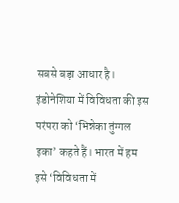सबसे बड़ा आधार है। इंडोनेशिया में विविधता की इस परंपरा को ‘भिन्नेका तुंग्गल इका’ कहते हैं। भारत में हम इसे ‘विविधता में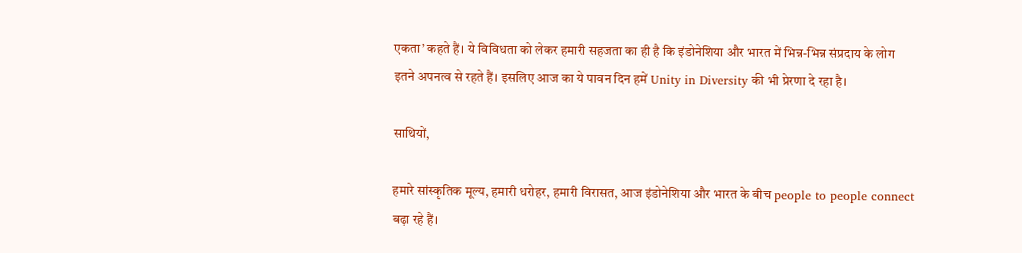एकता’ कहते हैं। ये विविधता को लेकर हमारी सहजता का ही है कि इंडोनेशिया और भारत में भिन्न-भिन्न संप्रदाय के लोग इतने अपनत्व से रहते हैं। इसलिए आज का ये पावन दिन हमें Unity in Diversity की भी प्रेरणा दे रहा है।

साथियों,

हमारे सांस्कृतिक मूल्य, हमारी धरोहर, हमारी विरासत, आज इंडोनेशिया और भारत के बीच people to people connect बढ़ा रहे हैं।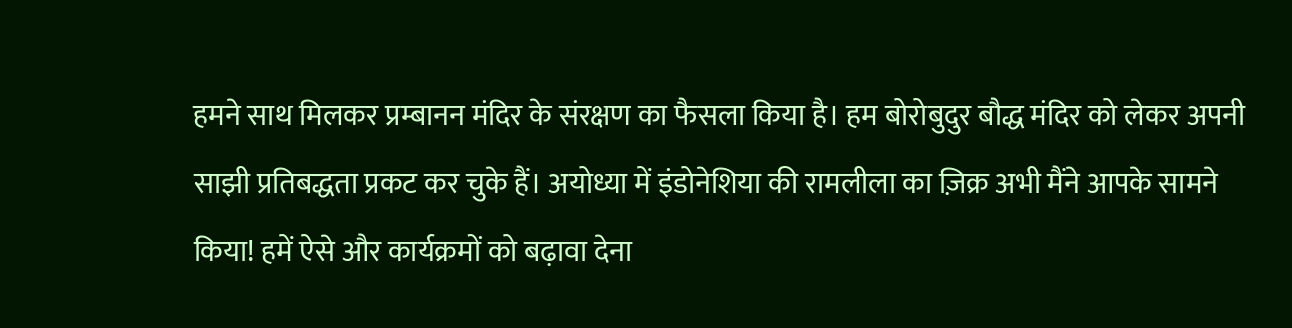हमने साथ मिलकर प्रम्बानन मंदिर के संरक्षण का फैसला किया है। हम बोरोबुदुर बौद्ध मंदिर को लेकर अपनी साझी प्रतिबद्धता प्रकट कर चुके हैं। अयोध्या में इंडोनेशिया की रामलीला का ज़िक्र अभी मैंने आपके सामने किया! हमें ऐसे और कार्यक्रमों को बढ़ावा देना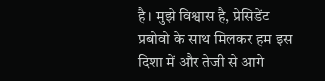है। मुझे विश्वास है, प्रेसिडेंट प्रबोवो के साथ मिलकर हम इस दिशा में और तेजी से आगे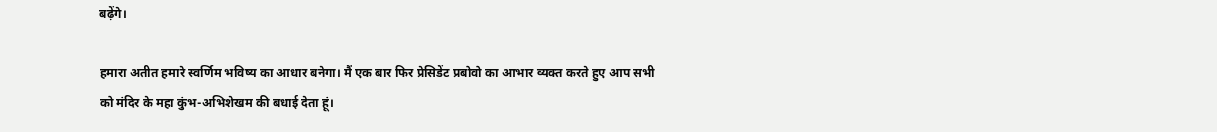बढ़ेंगे।

हमारा अतीत हमारे स्वर्णिम भविष्य का आधार बनेगा। मैं एक बार फिर प्रेसिडेंट प्रबोवो का आभार व्यक्त करते हुए आप सभी को मंदिर के महा कुंभ-अभिशेखम की बधाई देता हूं।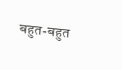बहुत-बहुत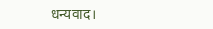धन्यवाद।